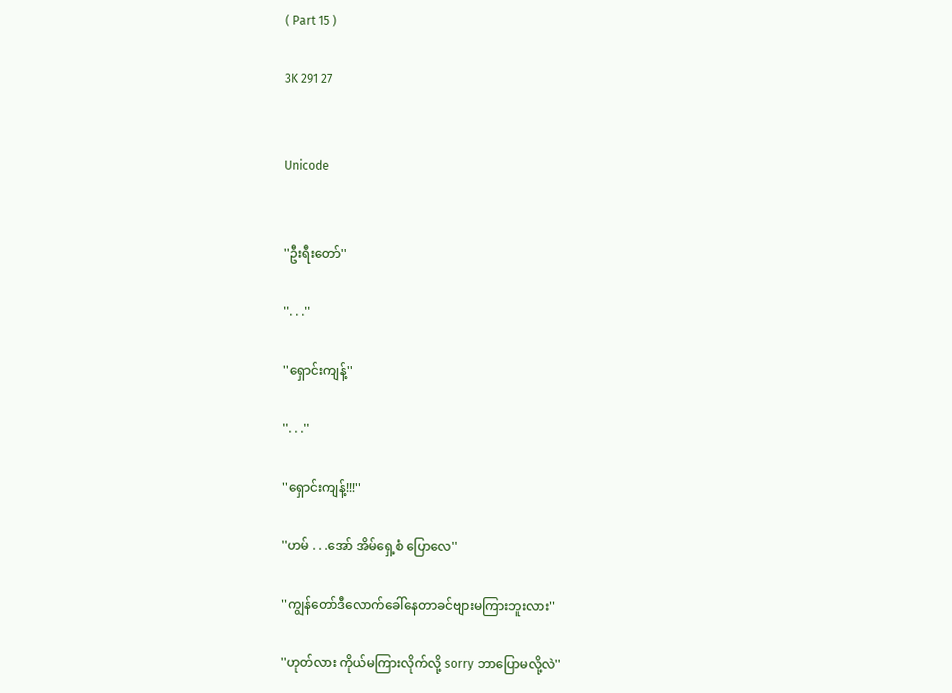( Part 15 )

3K 291 27


Unicode


''ဦးရီးတော်''

''. . .''

''ရှောင်းကျန့်''

''. . .''

''ရှောင်းကျန့်!!!''

''ဟမ် . . .အော် အိမ်ရှေ့စံ ပြောလေ''

''ကျွန်တော်ဒီလောက်ခေါ်နေတာခင်ဗျားမကြားဘူးလား''

''ဟုတ်လား ကိုယ်မကြားလိုက်လို့ sorry ဘာပြောမလို့လဲ''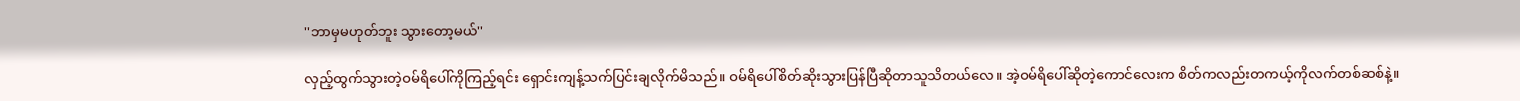''ဘာမှမဟုတ်ဘူး သွားတော့မယ်''

လှည့်ထွက်သွားတဲ့ဝမ်ရိပေါ်ကိုကြည့်ရင်း ရှောင်းကျန့်သက်ပြင်းချလိုက်မိသည်။ ဝမ်ရိပေါ်စိတ်ဆိုးသွားပြန်ပြီဆိုတာသူသိတယ်လေ။ အဲ့ဝမ်ရိပေါ်ဆိုတဲ့ကောင်လေးက စိတ်ကလည်းတကယ့်ကိုလက်တစ်ဆစ်နဲ့။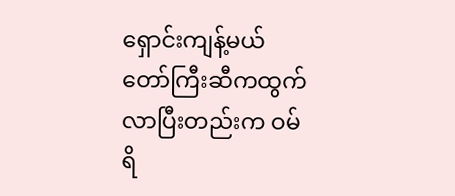ရှောင်းကျန့်မယ်တော်ကြီးဆီကထွက်လာပြီးတည်းက ဝမ်ရိ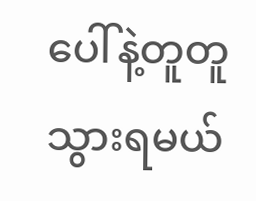ပေါ်နဲ့တူတူသွားရမယ်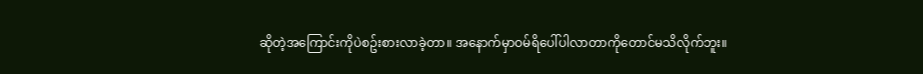ဆိုတဲ့အကြောင်းကိုပဲစဥ်းစားလာခဲ့တာ။ အနောက်မှာဝမ်ရိပေါ်ပါလာတာကိုတောင်မသိလိုက်ဘူး။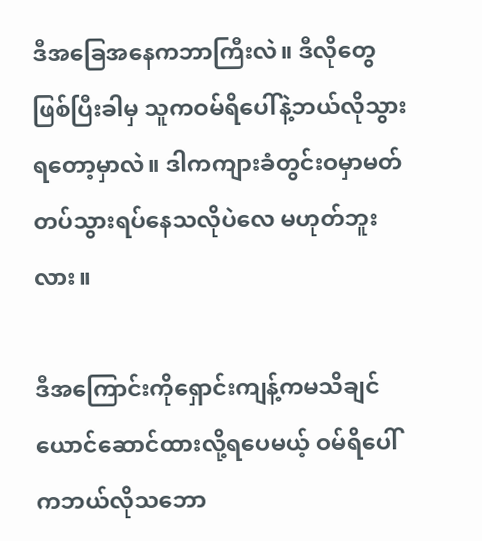ဒီအခြေအနေကဘာကြီးလဲ။ ဒီလိုတွေဖြစ်ပြီးခါမှ သူကဝမ်ရိပေါ်နဲ့ဘယ်လိုသွားရတော့မှာလဲ။ ဒါကကျားခံတွင်းဝမှာမတ်တပ်သွားရပ်နေသလိုပဲလေ မဟုတ်ဘူးလား။

ဒီအကြောင်းကိုရှောင်းကျန့်ကမသိချင်ယောင်ဆောင်ထားလို့ရပေမယ့် ဝမ်ရိပေါ်ကဘယ်လိုသဘော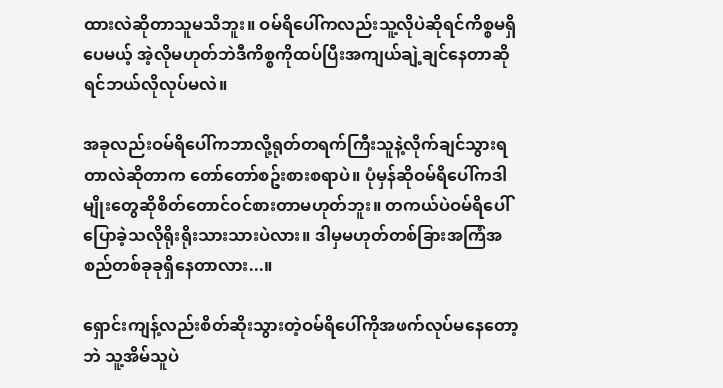ထားလဲဆိုတာသူမသိဘူး။ ဝမ်ရိပေါ်ကလည်းသူ့လိုပဲဆိုရင်ကိစ္စမရှိပေမယ့် အဲ့လိုမဟုတ်ဘဲဒီကိစ္စကိုထပ်ပြီးအကျယ်ချဲ့ချင်နေတာဆိုရင်ဘယ်လိုလုပ်မလဲ။

အခုလည်းဝမ်ရိပေါ်ကဘာလို့ရုတ်တရက်ကြီးသူနဲ့လိုက်ချင်သွားရတာလဲဆိုတာက တော်တော်စဥ်းစားစရာပဲ။ ပုံမှန်ဆိုဝမ်ရိပေါ်ကဒါမျိုးတွေဆိုစိတ်တောင်ဝင်စားတာမဟုတ်ဘူး။ တကယ်ပဲဝမ်ရိပေါ်ပြောခဲ့သလိုရိုးရိုးသားသားပဲလား။ ဒါမှမဟုတ်တစ်ခြားအကြံအစည်တစ်ခုခုရှိနေတာလား...။

ရှောင်းကျန့်လည်းစိတ်ဆိုးသွားတဲ့ဝမ်ရိပေါ်ကိုအဖက်လုပ်မနေတော့ဘဲ သူ့အိမ်သူပဲ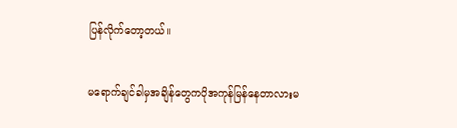ပြန်လိုက်တော့တယ်။

မရောက်ချင်ခါမှအချိန်တွေကပိုအကုန်မြန်နေတာလားမ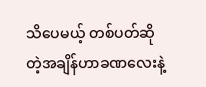သိပေမယ့် တစ်ပတ်ဆိုတဲ့အချိန်ဟာခဏလေးနဲ့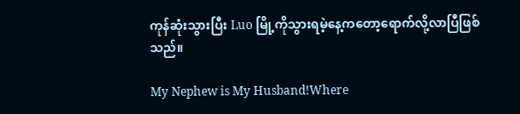ကုန်ဆုံးသွားပြီး Luo မြို့ကိုသွားရမဲ့နေ့ကတော့ရောက်လို့လာပြီဖြစ်သည်။

My Nephew is My Husband!Where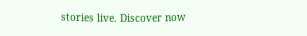stories live. Discover now